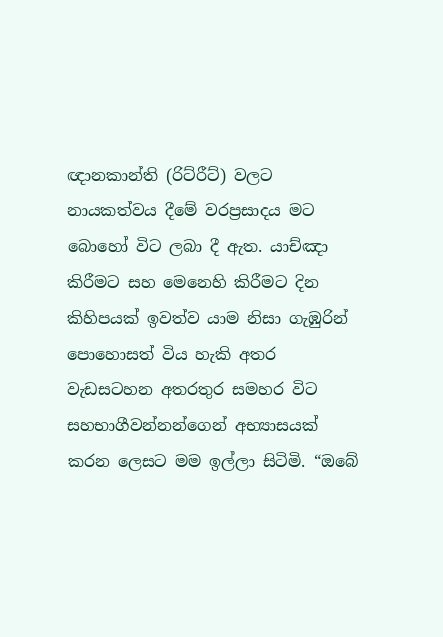ඥානකාන්ති (රිට්රීට්) වලට නායකත්වය දීමේ වරප්‍රසාදය මට බොහෝ විට ලබා දී ඇත. යාච්ඤා කිරීමට සහ මෙනෙහි කිරීමට දින කිහිපයක් ඉවත්ව යාම නිසා ගැඹුරින් පොහොසත් විය හැකි අතර වැඩසටහන අතරතුර සමහර විට සහභාගීවන්නන්ගෙන් අභ්‍යාසයක් කරන ලෙසට මම ඉල්ලා සිටිමි. “ඔබේ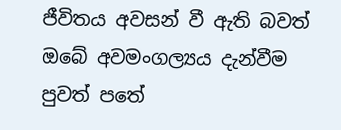ජීවිතය අවසන් වී ඇති බවත් ඔබේ අවමංගල්‍යය දැන්වීම පුවත් පතේ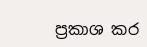ප්‍රකාශ කර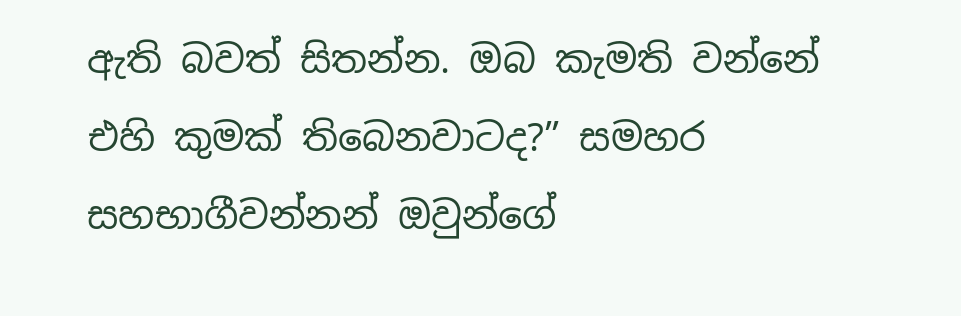ඇති බවත් සිතන්න. ඔබ කැමති වන්නේ එහි කුමක් තිබෙනවාටද?” සමහර සහභාගීවන්නන් ඔවුන්ගේ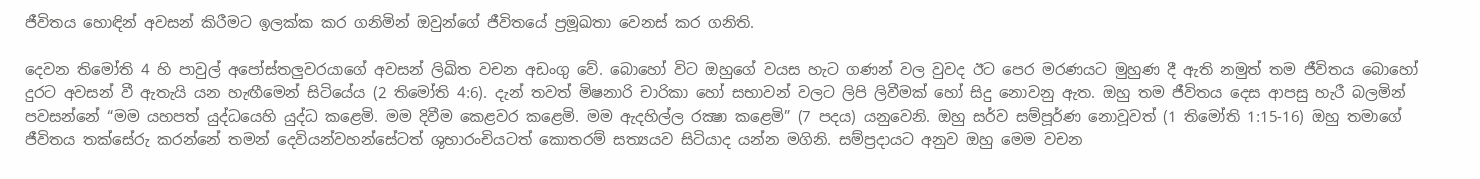ජීවිතය හොඳින් අවසන් කිරීමට ඉලක්ක කර ගනිමින් ඔවුන්ගේ ජීවිතයේ ප්‍රමූඛතා වෙනස් කර ගනිති.

දෙවන තිමෝති 4 හි පාවුල් අපෝස්තලුවරයාගේ අවසන් ලිඛිත වචන අඩංගු වේ. බොහෝ විට ඔහුගේ වයස හැට ගණන් වල වුවද ඊට පෙර මරණයට මුහුණ දී ඇති නමුත් තම ජීවිතය බොහෝ දුරට අවසන් වී ඇතැයි යන හැඟීමෙන් සිටියේය (2 තිමෝති 4:6). දැන් තවත් මිෂනාරි චාරිකා හෝ සභාවන් වලට ලිපි ලිවීමක් හෝ සිදු නොවනු ඇත. ඔහු තම ජීවිතය දෙස ආපසු හැරී බලමින් පවසන්නේ “මම යහපත් යුද්ධයෙහි යුද්ධ කළෙමි. මම දිවීම කෙළවර කළෙමි. මම ඇදහිල්ල රක්‍ෂා කළෙමි” (7 පදය) යනුවෙනි. ඔහු සර්ව සම්පූර්ණ නොවූවත් (1 තිමෝති 1:15-16) ඔහු තමාගේ ජීවිතය තක්සේරු කරන්නේ තමන් දෙවියන්වහන්සේටත් ශුභාරංචියටත් කොතරම් සත්‍යයව සිටියාද යන්න මගිනි. සම්ප්‍රදායට අනුව ඔහු මෙම වචන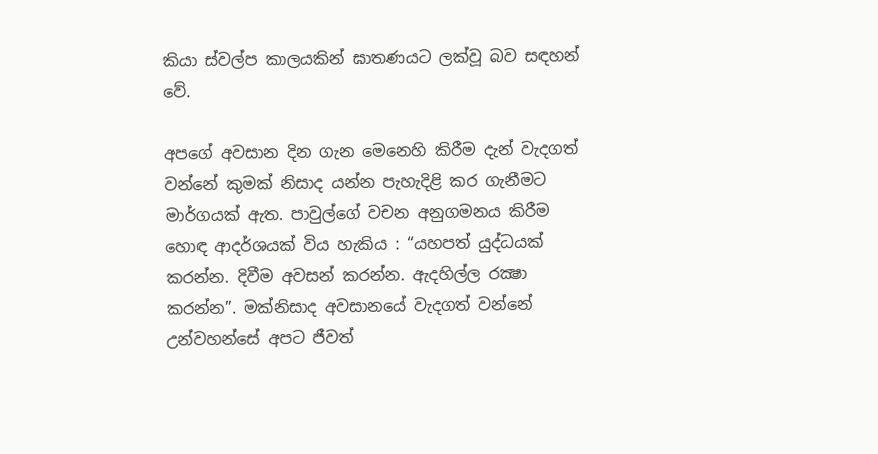කියා ස්වල්ප කාලයකින් ඝාතණයට ලක්වූ බව සඳහන් වේ.

අපගේ අවසාන දින ගැන මෙනෙහි කිරීම දැන් වැදගත් වන්නේ කුමක් නිසාද යන්න පැහැදිළි කර ගැනීමට මාර්ගයක් ඇත. පාවුල්ගේ වචන අනුගමනය කිරීම හොඳ ආදර්ශයක් විය හැකිය : “යහපත් යුද්ධයක් කරන්න. දිවීම අවසන් කරන්න. ඇදහිල්ල රක්‍ෂා කරන්න”. මක්නිසාද අවසානයේ වැදගත් වන්නේ උන්වහන්සේ අපට ජීවත්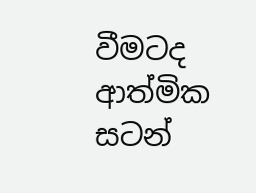වීමටද ආත්මික සටන්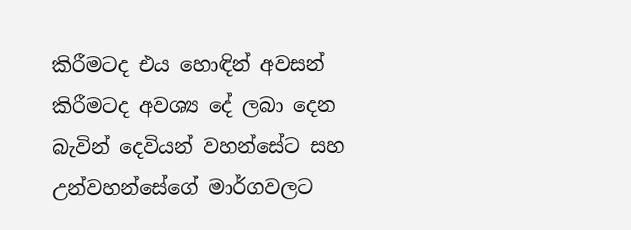කිරීමටද එය හොඳින් අවසන් කිරීමටද අවශ්‍ය දේ ලබා දෙන බැවින් දෙවියන් වහන්සේට සහ උන්වහන්සේගේ මාර්ගවලට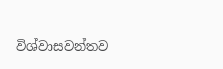විශ්වාසවන්තව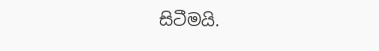සිටීමයි.